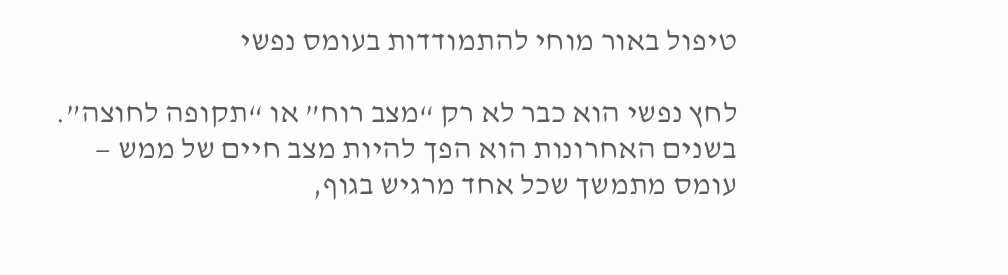טיפול באור מוחי להתמודדות בעומס נפשי

לחץ נפשי הוא כבר לא רק “מצב רוח” או “תקופה לחוצה”.
בשנים האחרונות הוא הפך להיות מצב חיים של ממש —
עומס מתמשך שכל אחד מרגיש בגוף,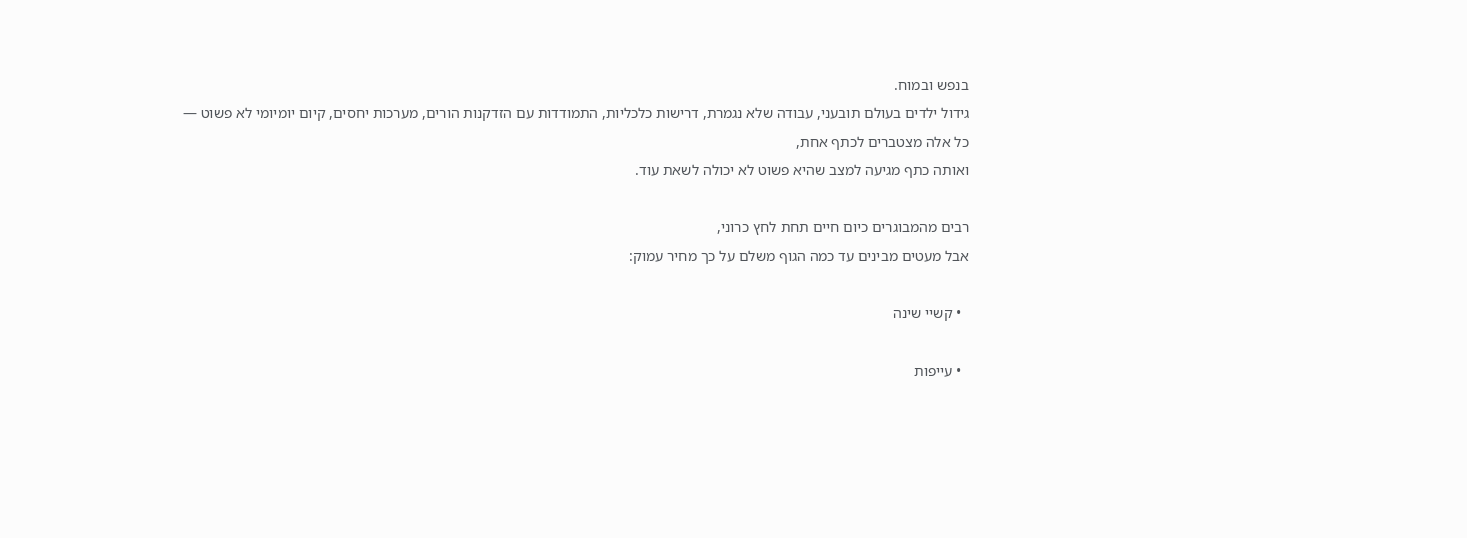בנפש ובמוח.
גידול ילדים בעולם תובעני, עבודה שלא נגמרת, דרישות כלכליות, התמודדות עם הזדקנות הורים, מערכות יחסים, קיום יומיומי לא פשוט —
כל אלה מצטברים לכתף אחת,
ואותה כתף מגיעה למצב שהיא פשוט לא יכולה לשאת עוד.

רבים מהמבוגרים כיום חיים תחת לחץ כרוני,
אבל מעטים מבינים עד כמה הגוף משלם על כך מחיר עמוק:

  • קשיי שינה

  • עייפות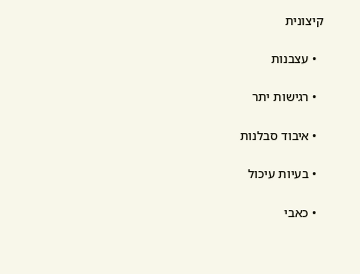קיצונית

  • עצבנות

  • רגישות יתר

  • איבוד סבלנות

  • בעיות עיכול

  • כאבי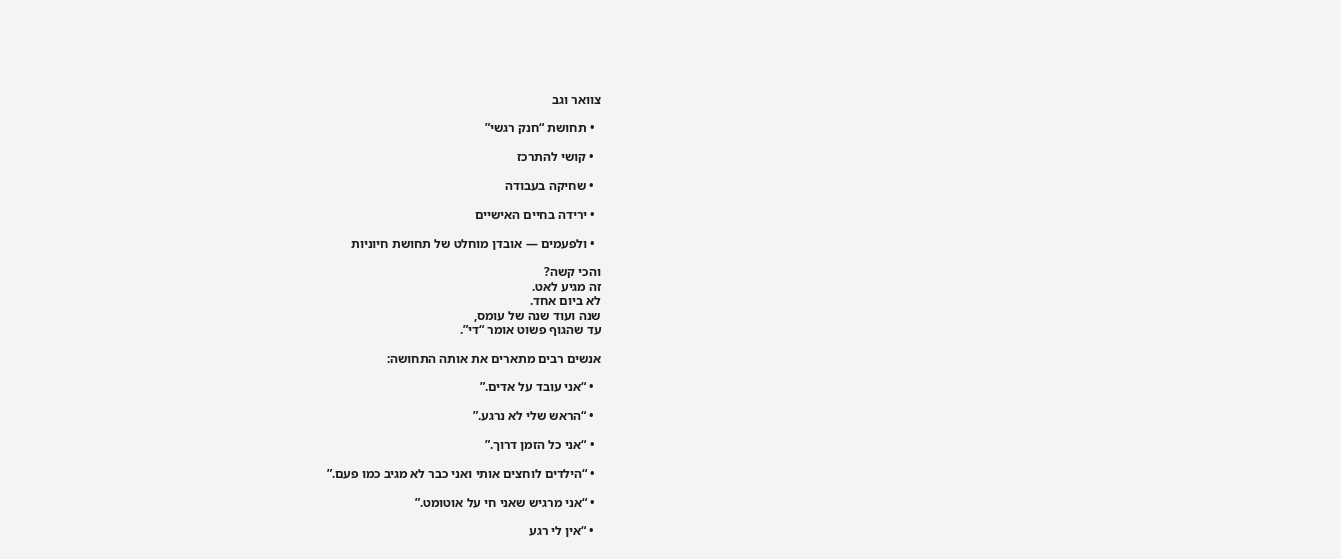צוואר וגב

  • תחושת “חנק רגשי”

  • קושי להתרכז

  • שחיקה בעבודה

  • ירידה בחיים האישיים

  • ולפעמים — אובדן מוחלט של תחושת חיוניות

והכי קשה?
זה מגיע לאט.
לא ביום אחד.
שנה ועוד שנה של עומס,
עד שהגוף פשוט אומר “די”.

אנשים רבים מתארים את אותה התחושה:

  • “אני עובד על אדים.”

  • “הראש שלי לא נרגע.”

  • “אני כל הזמן דרוך.”

  • “הילדים לוחצים אותי ואני כבר לא מגיב כמו פעם.”

  • “אני מרגיש שאני חי על אוטומט.”

  • “אין לי רגע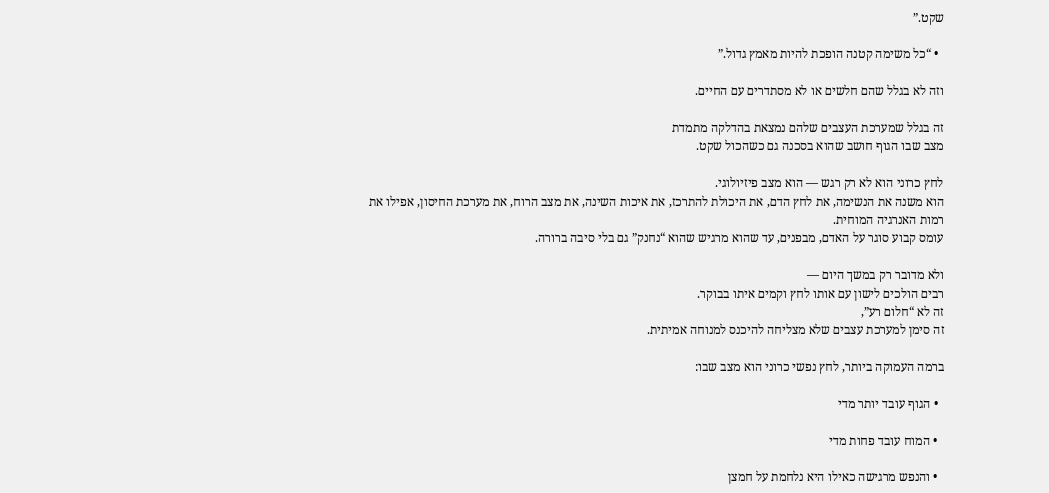שקט.”

  • “כל משימה קטנה הופכת להיות מאמץ גדול.”

וזה לא בגלל שהם חלשים או לא מסתדרים עם החיים.

זה בגלל שמערכת העצבים שלהם נמצאת בהדלקה מתמדת
מצב שבו הגוף חושב שהוא בסכנה גם כשהכול שקט.

לחץ כרוני הוא לא רק רגש — הוא מצב פיזיולוגי.
הוא משנה את הנשימה, את לחץ הדם, את היכולת להתרכז, את איכות השינה, את מצב הרוח, את מערכת החיסון, אפילו את רמות האנרגיה המוחית.
עומס קבוע סוגר על האדם, מבפנים, עד שהוא מרגיש שהוא “נחנק” גם בלי סיבה ברורה.

ולא מדובר רק במשך היום —
רבים הולכים לישון עם אותו לחץ וקמים איתו בבוקר.
זה לא “חלום רע”,
זה סימן למערכת עצבים שלא מצליחה להיכנס למנוחה אמיתית.

ברמה העמוקה ביותר, לחץ נפשי כרוני הוא מצב שבו:

  • הגוף עובד יותר מדי

  • המוח עובד פחות מדי

  • והנפש מרגישה כאילו היא נלחמת על חמצן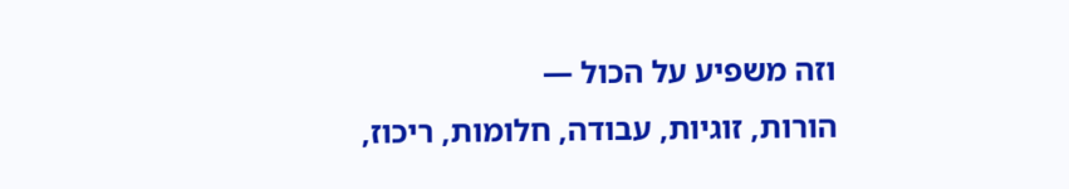וזה משפיע על הכול —
הורות, זוגיות, עבודה, חלומות, ריכוז,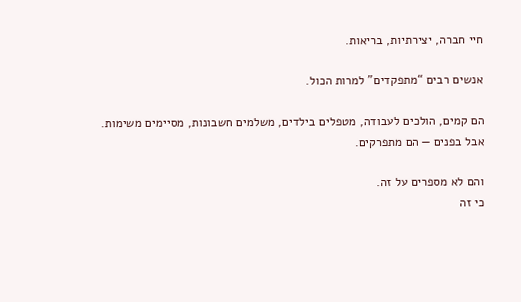חיי חברה, יצירתיות, בריאות.

אנשים רבים “מתפקדים” למרות הכול.

הם קמים, הולכים לעבודה, מטפלים בילדים, משלמים חשבונות, מסיימים משימות.
אבל בפנים — הם מתפרקים.

והם לא מספרים על זה.
כי זה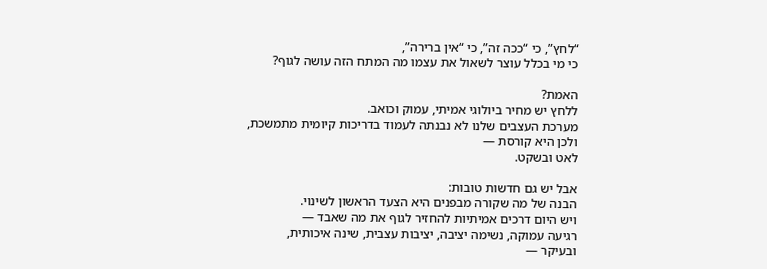“לחץ”, כי “ככה זה”, כי “אין ברירה”,
כי מי בכלל עוצר לשאול את עצמו מה המתח הזה עושה לגוף?

האמת?
ללחץ יש מחיר ביולוגי אמיתי, עמוק וכואב.
מערכת העצבים שלנו לא נבנתה לעמוד בדריכות קיומית מתמשכת,
ולכן היא קורסת —
לאט ובשקט.

אבל יש גם חדשות טובות:
הבנה של מה שקורה מבפנים היא הצעד הראשון לשינוי.
ויש היום דרכים אמיתיות להחזיר לגוף את מה שאבד —
רגיעה עמוקה, נשימה יציבה, יציבות עצבית, שינה איכותית,
ובעיקר —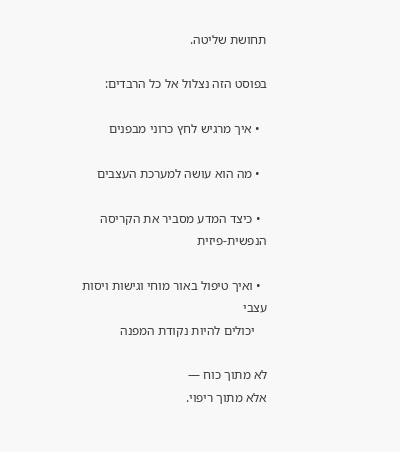תחושת שליטה.

בפוסט הזה נצלול אל כל הרבדים:

  • איך מרגיש לחץ כרוני מבפנים

  • מה הוא עושה למערכת העצבים

  • כיצד המדע מסביר את הקריסה הנפשית-פיזית

  • ואיך טיפול באור מוחי וגישות ויסות עצבי
    יכולים להיות נקודת המפנה

לא מתוך כוח —
אלא מתוך ריפוי.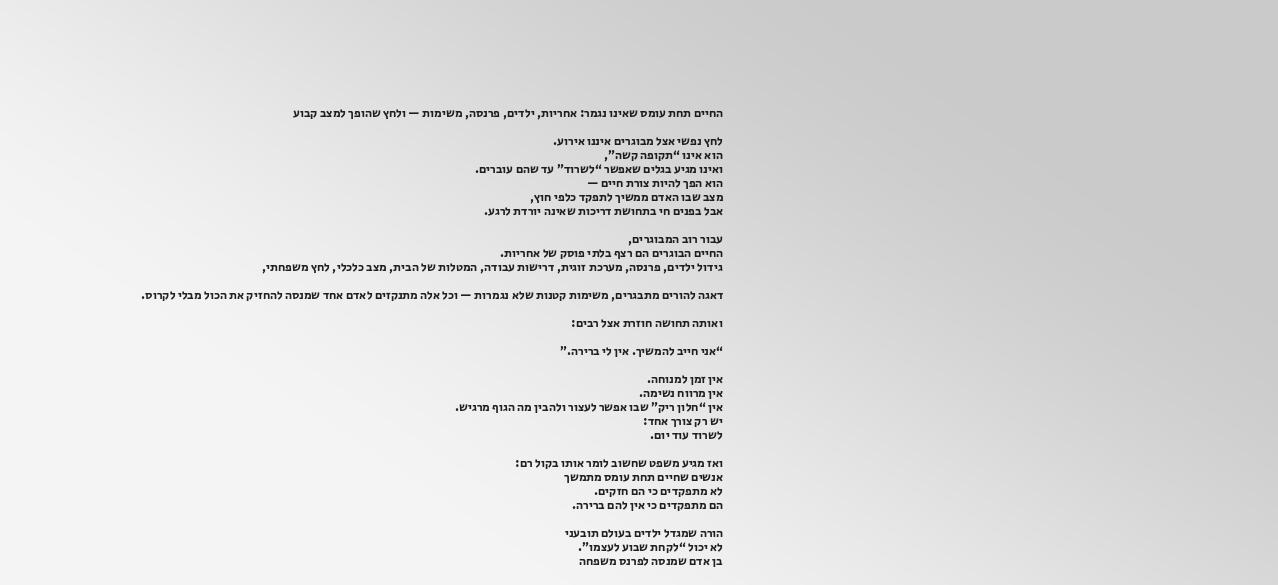החיים תחת עומס שאינו נגמר: אחריות, ילדים, פרנסה, משימות — ולחץ שהופך למצב קבוע

לחץ נפשי אצל מבוגרים איננו אירוע.
הוא אינו “תקופה קשה”,
ואינו מגיע בגלים שאפשר “לשרוד” עד שהם עוברים.
הוא הפך להיות צורת חיים —
מצב שבו האדם ממשיך לתפקד כלפי חוץ,
אבל בפנים חי בתחושת דריכות שאינה יורדת לרגע.

עבור רוב המבוגרים,
החיים הבוגרים הם רצף בלתי פוסק של אחריות.
גידול ילדים, פרנסה, מערכת זוגית, דרישות עבודה, המטלות של הבית, מצב כלכלי, לחץ משפחתי,

דאגה להורים מתבגרים, משימות קטנות שלא נגמרות — וכל אלה מתנקזים לאדם אחד שמנסה להחזיק את הכול מבלי לקרוס.

ואותה תחושה חוזרת אצל רבים:

“אני חייב להמשיך. אין לי ברירה.”

אין זמן למנוחה.
אין מרווח נשימה.
אין “חלון ריק” שבו אפשר לעצור ולהבין מה הגוף מרגיש.
יש רק צורך אחד:
לשרוד עוד יום.

ואז מגיע משפט שחשוב לומר אותו בקול רם:
אנשים שחיים תחת עומס מתמשך
לא מתפקדים כי הם חזקים.
הם מתפקדים כי אין להם ברירה.

הורה שמגדל ילדים בעולם תובעני
לא יכול “לקחת שבוע לעצמו”.
בן אדם שמנסה לפרנס משפחה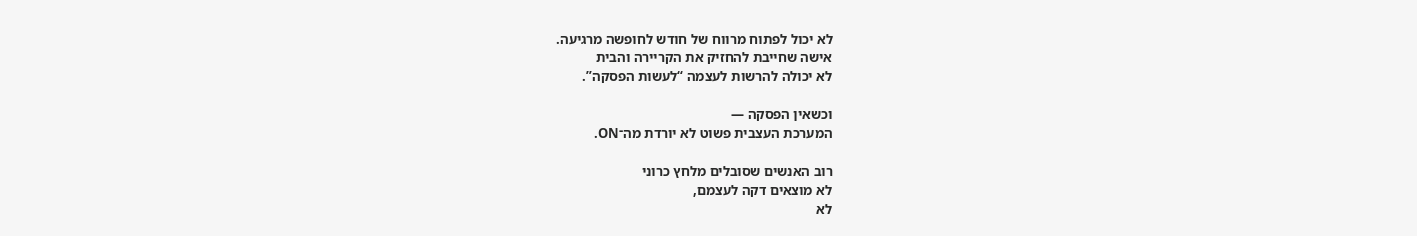לא יכול לפתוח מרווח של חודש לחופשה מרגיעה.
אישה שחייבת להחזיק את הקריירה והבית
לא יכולה להרשות לעצמה “לעשות הפסקה”.

וכשאין הפסקה —
המערכת העצבית פשוט לא יורדת מה־ON.

רוב האנשים שסובלים מלחץ כרוני
לא מוצאים דקה לעצמם,
לא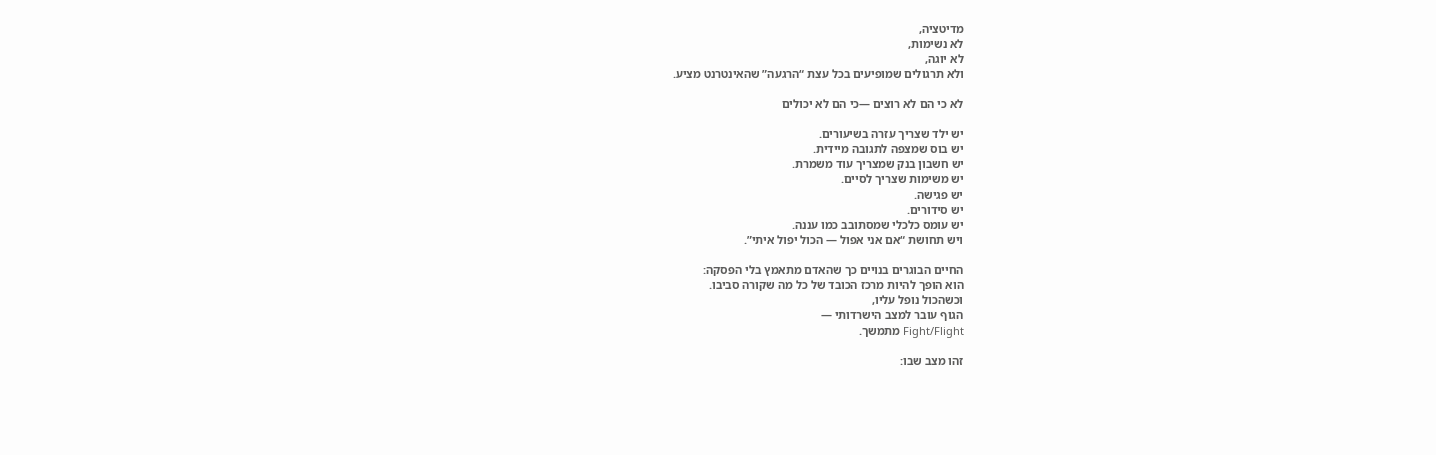מדיטציה,
לא נשימות,
לא יוגה,
ולא תרגולים שמופיעים בכל עצת “הרגעה” שהאינטרנט מציע.

לא כי הם לא רוצים —כי הם לא יכולים

יש ילד שצריך עזרה בשיעורים.
יש בוס שמצפה לתגובה מיידית.
יש חשבון בנק שמצריך עוד משמרת.
יש משימות שצריך לסיים.
יש פגישה.
יש סידורים.
יש עומס כלכלי שמסתובב כמו עננה.
ויש תחושת “אם אני אפול — הכול יפול איתי”.

החיים הבוגרים בנויים כך שהאדם מתאמץ בלי הפסקה:
הוא הופך להיות מרכז הכובד של כל מה שקורה סביבו.
וכשהכול נופל עליו,
הגוף עובר למצב הישרדותי —
Fight/Flight מתמשך.

זהו מצב שבו: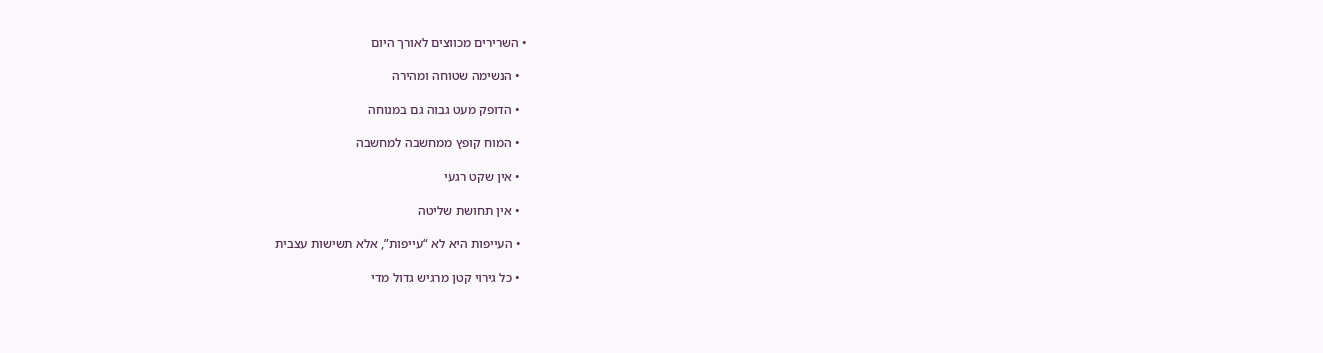• השרירים מכווצים לאורך היום

  • הנשימה שטוחה ומהירה

  • הדופק מעט גבוה גם במנוחה

  • המוח קופץ ממחשבה למחשבה

  • אין שקט רגעי

  • אין תחושת שליטה

  • העייפות היא לא “עייפות”, אלא תשישות עצבית

  • כל גירוי קטן מרגיש גדול מדי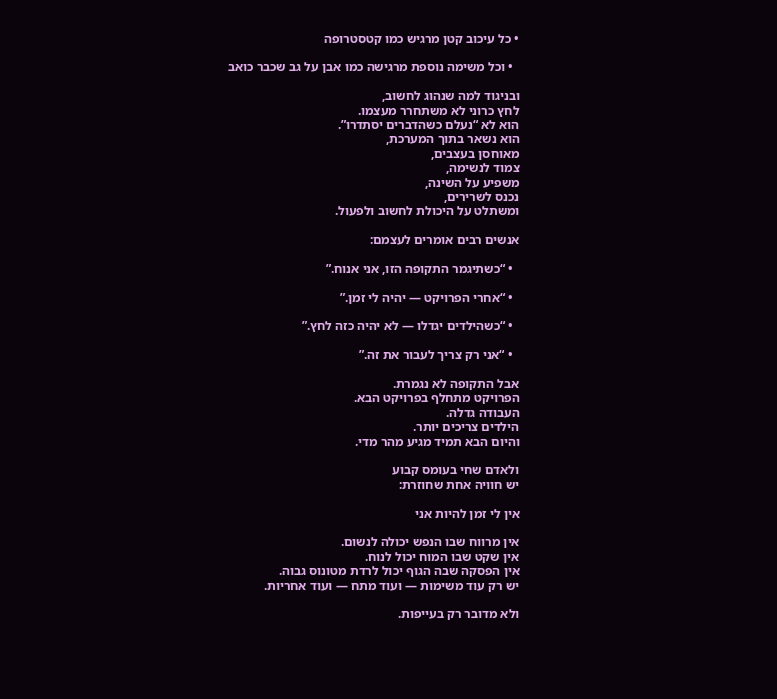• כל עיכוב קטן מרגיש כמו קטסטרופה

  • וכל משימה נוספת מרגישה כמו אבן על גב שכבר כואב

ובניגוד למה שנהוג לחשוב,
לחץ כרוני לא משתחרר מעצמו.
הוא לא “נעלם כשהדברים יסתדרו”.
הוא נשאר בתוך המערכת,
מאוחסן בעצבים,
צמוד לנשימה,
משפיע על השינה,
נכנס לשרירים,
ומשתלט על היכולת לחשוב ולפעול.

אנשים רבים אומרים לעצמם:

  • “כשתיגמר התקופה הזו, אני אנוח.”

  • “אחרי הפרויקט — יהיה לי זמן.”

  • “כשהילדים יגדלו — לא יהיה כזה לחץ.”

  • “אני רק צריך לעבור את זה.”

אבל התקופה לא נגמרת.
הפרויקט מתחלף בפרויקט הבא.
העבודה גדלה.
הילדים צריכים יותר.
והיום הבא תמיד מגיע מהר מדי.

ולאדם שחי בעומס קבוע
יש חוויה אחת שחוזרת:

אין לי זמן להיות אני

אין מרווח שבו הנפש יכולה לנשום.
אין שקט שבו המוח יכול לנוח.
אין הפסקה שבה הגוף יכול לרדת מטונוס גבוה.
יש רק עוד משימות — ועוד מתח — ועוד אחריות.

ולא מדובר רק בעייפות.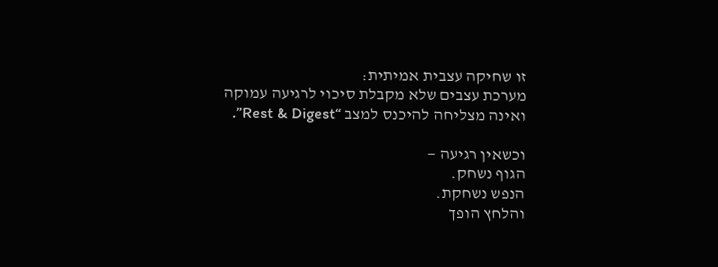זו שחיקה עצבית אמיתית:
מערכת עצבים שלא מקבלת סיכוי לרגיעה עמוקה
ואינה מצליחה להיכנס למצב “Rest & Digest”.

וכשאין רגיעה —
הגוף נשחק.
הנפש נשחקת.
והלחץ הופך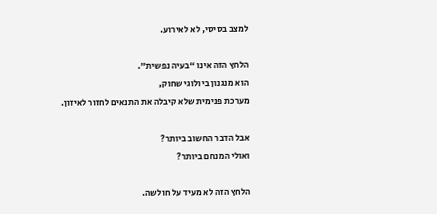למצב בסיסי, לא לאירוע.

הלחץ הזה אינו “בעיה נפשית”.
הוא מנגנון ביולוגי שחוק,
מערכת פנימית שלא קיבלה את התנאים לחזור לאיזון.

אבל הדבר החשוב ביותר?
ואולי המנחם ביותר?

הלחץ הזה לא מעיד על חולשה.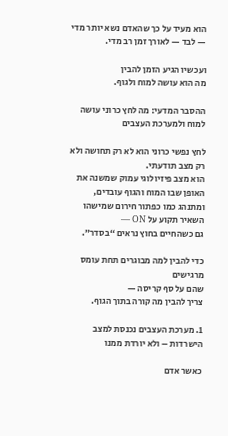הוא מעיד על כך שהאדם נשא יותר מדי — לבד — לאורך זמן רב מדי.

ועכשיו הגיע הזמן להבין
מה הוא עושה למוח ולגוף.

ההסבר המדעי: מה לחץ כרוני עושה למוח ולמערכת העצבים

לחץ נפשי כרוני הוא לא רק תחושה ולא רק מצב תודעתי.
הוא מצב פיזיולוגי עמוק שמשנה את האופן שבו המוח והגוף עובדים,
ומתנהג כמו כפתור חירום שמישהו השאיר תקוע על ON —
גם כשהחיים בחוץ נראים “בסדר”.

כדי להבין למה מבוגרים תחת עומס מרגישים
שהם על סף קריסה —
צריך להבין מה קורה בתוך הגוף.

1. מערכת העצבים נכנסת למצב הישרדות – ולא יורדת ממנו

כאשר אדם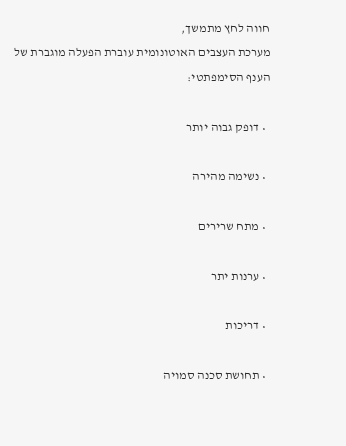חווה לחץ מתמשך,
מערכת העצבים האוטונומית עוברת הפעלה מוגברת של הענף הסימפתטי:

  • דופק גבוה יותר

  • נשימה מהירה

  • מתח שרירים

  • ערנות יתר

  • דריכות

  • תחושת סכנה סמויה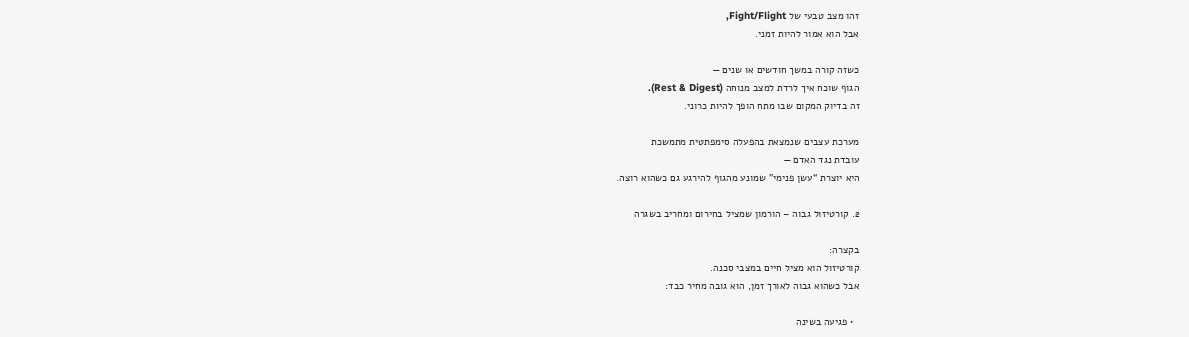זהו מצב טבעי של Fight/Flight,
אבל הוא אמור להיות זמני.

כשזה קורה במשך חודשים או שנים —
הגוף שוכח איך לרדת למצב מנוחה (Rest & Digest).
זה בדיוק המקום שבו מתח הופך להיות כרוני.

מערכת עצבים שנמצאת בהפעלה סימפתטית מתמשכת
עובדת נגד האדם —
היא יוצרת “עשן פנימי” שמונע מהגוף להירגע גם כשהוא רוצה.

2. קורטיזול גבוה – הורמון שמציל בחירום ומחריב בשגרה

בקצרה:
קורטיזול הוא מציל חיים במצבי סכנה.
אבל כשהוא גבוה לאורך זמן, הוא גובה מחיר כבד:

  • פגיעה בשינה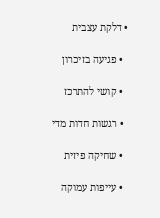• דלקת עצבית

  • פגיעה בזיכרון

  • קושי להתרכז

  • רגשות חדות מדי

  • שחיקה פיזית

  • עייפות עמוקה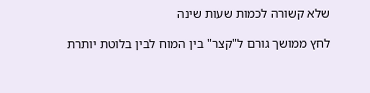שלא קשורה לכמות שעות שינה

לחץ ממושך גורם ל"קצר" בין המוח לבין בלוטת יותרת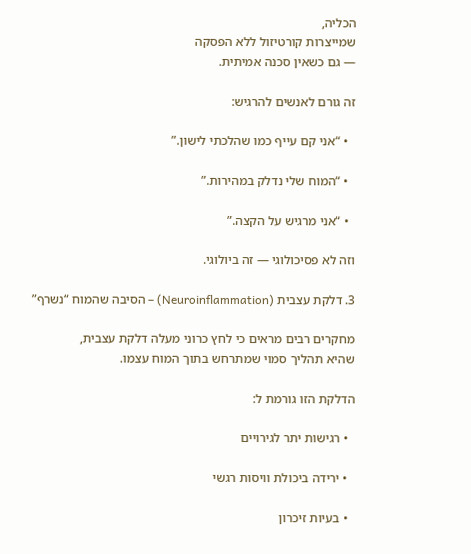הכליה,
שמייצרות קורטיזול ללא הפסקה
— גם כשאין סכנה אמיתית.

זה גורם לאנשים להרגיש:

  • “אני קם עייף כמו שהלכתי לישון.”

  • “המוח שלי נדלק במהירות.”

  • “אני מרגיש על הקצה.”

וזה לא פסיכולוגי — זה ביולוגי.

3. דלקת עצבית (Neuroinflammation) – הסיבה שהמוח “נשרף”

מחקרים רבים מראים כי לחץ כרוני מעלה דלקת עצבית,
שהיא תהליך סמוי שמתרחש בתוך המוח עצמו.

הדלקת הזו גורמת ל:

  • רגישות יתר לגירויים

  • ירידה ביכולת וויסות רגשי

  • בעיות זיכרון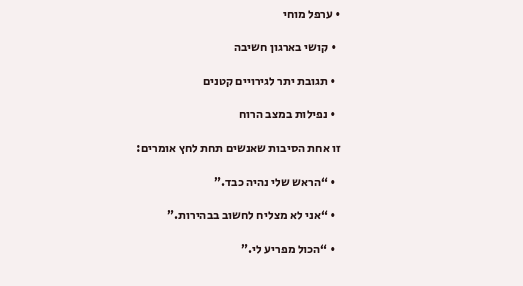• ערפל מוחי

  • קושי בארגון חשיבה

  • תגובת יתר לגירויים קטנים

  • נפילות במצב הרוח

זו אחת הסיבות שאנשים תחת לחץ אומרים:

  • “הראש שלי נהיה כבד.”

  • “אני לא מצליח לחשוב בבהירות.”

  • “הכול מפריע לי.”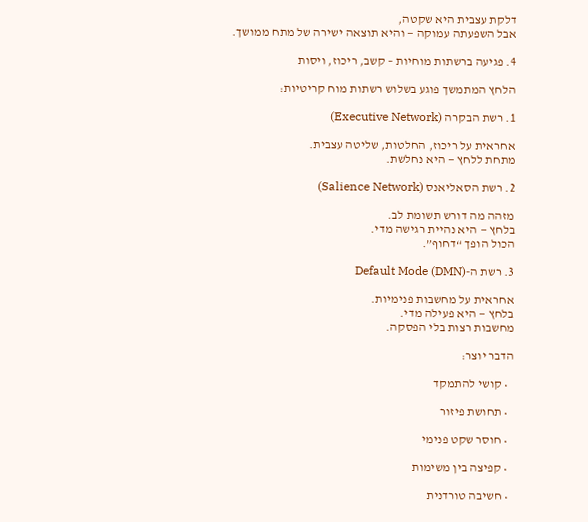דלקת עצבית היא שקטה,
אבל השפעתה עמוקה — והיא תוצאה ישירה של מתח ממושך.

4. פגיעה ברשתות מוחיות – קשב, ריכוז, ויסות

הלחץ המתמשך פוגע בשלוש רשתות מוח קריטיות:

1. רשת הבקרה (Executive Network)

אחראית על ריכוז, החלטות, שליטה עצבית.
מתחת ללחץ — היא נחלשת.

2. רשת הסאליאנס (Salience Network)

מזהה מה דורש תשומת לב.
בלחץ — היא נהיית רגישה מדי.
הכול הופך “דחוף”.

3. רשת ה-Default Mode (DMN)

אחראית על מחשבות פנימיות.
בלחץ — היא פעילה מדי.
מחשבות רצות בלי הפסקה.

הדבר יוצר:

  • קושי להתמקד

  • תחושת פיזור

  • חוסר שקט פנימי

  • קפיצה בין משימות

  • חשיבה טורדנית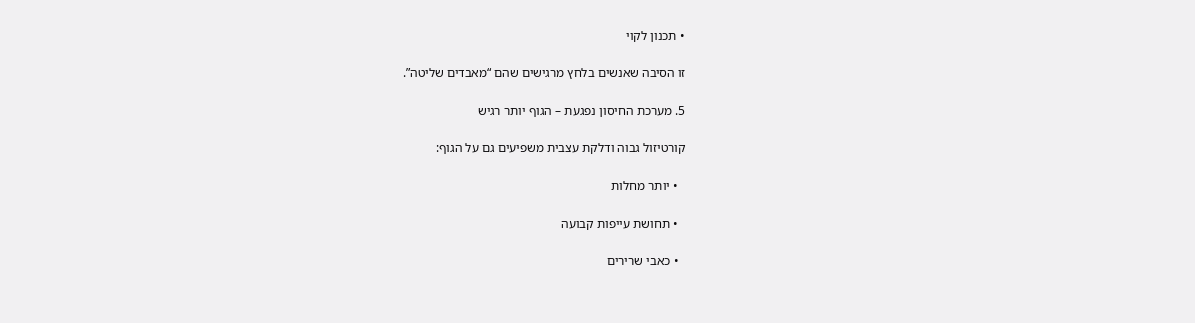• תכנון לקוי

זו הסיבה שאנשים בלחץ מרגישים שהם “מאבדים שליטה”.

5. מערכת החיסון נפגעת – הגוף יותר רגיש

קורטיזול גבוה ודלקת עצבית משפיעים גם על הגוף:

  • יותר מחלות

  • תחושת עייפות קבועה

  • כאבי שרירים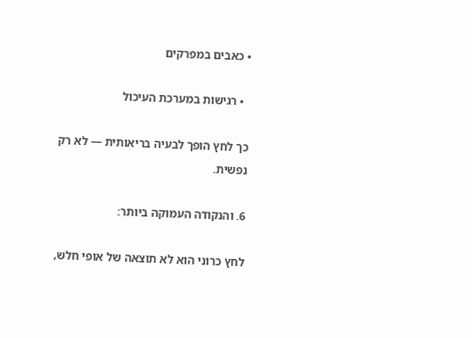• כאבים במפרקים

  • רגישות במערכת העיכול

כך לחץ הופך לבעיה בריאותית — לא רק נפשית.

6. והנקודה העמוקה ביותר:

לחץ כרוני הוא לא תוצאה של אופי חלש,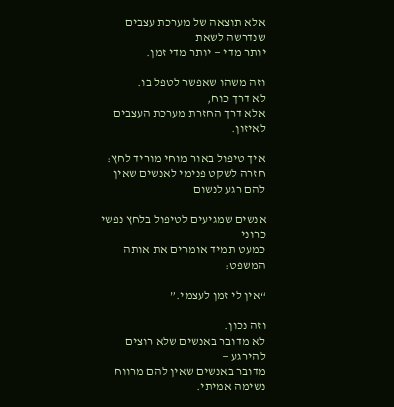אלא תוצאה של מערכת עצבים שנדרשה לשאת
יותר מדי — יותר מדי זמן.

וזה משהו שאפשר לטפל בו.
לא דרך כוח,
אלא דרך החזרת מערכת העצבים לאיזון.

איך טיפול באור מוחי מוריד לחץ: חזרה לשקט פנימי לאנשים שאין להם רגע לנשום

אנשים שמגיעים לטיפול בלחץ נפשי כרוני
כמעט תמיד אומרים את אותה המשפט:

“אין לי זמן לעצמי.”

וזה נכון.
לא מדובר באנשים שלא רוצים להירגע —
מדובר באנשים שאין להם מרווח נשימה אמיתי.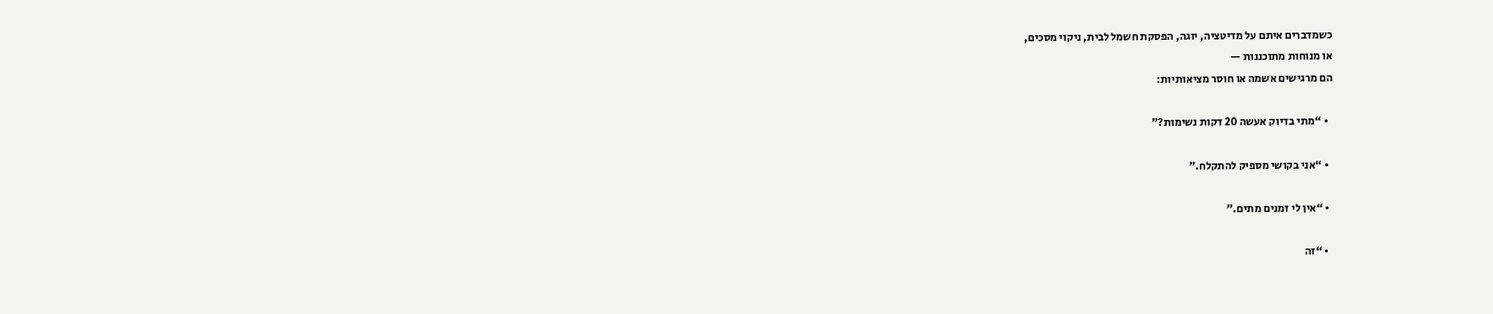כשמדברים איתם על מדיטציה, יוגה, הפסקת חשמל לבית, ניקוי מסכים,
או מנוחות מתוכננות —
הם מרגישים אשמה או חוסר מציאותיות:

  • “מתי בדיוק אעשה 20 דקות נשימות?”

  • “אני בקושי מספיק להתקלח.”

  • “אין לי זמנים מתים.”

  • “זה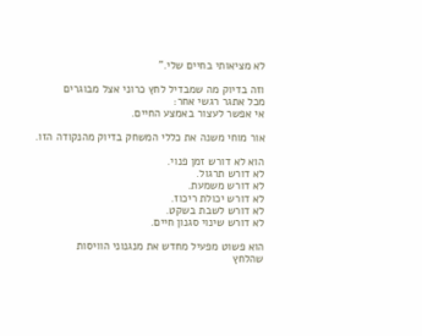לא מציאותי בחיים שלי.”

וזה בדיוק מה שמבדיל לחץ כרוני אצל מבוגרים
מכל אתגר רגשי אחר:
אי אפשר לעצור באמצע החיים.

אור מוחי משנה את כללי המשחק בדיוק מהנקודה הזו.

הוא לא דורש זמן פנוי.
לא דורש תרגול.
לא דורש משמעת.
לא דורש יכולת ריכוז.
לא דורש לשבת בשקט.
לא דורש שינוי סגנון חיים.

הוא פשוט מפעיל מחדש את מנגנוני הוויסות
שהלחץ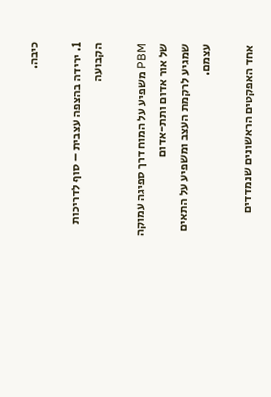כיבה.

1. ירידה בהצפה עצבית – סוף לדריכות הקבועה

PBM משפיע על המוח דרך ספיגה עמוקה של אור אדום ותת-אדום
שמגיע לרקמת העצב ומשפיע על התאים עצמם.

אחד האפקטים הראשונים שנמדדים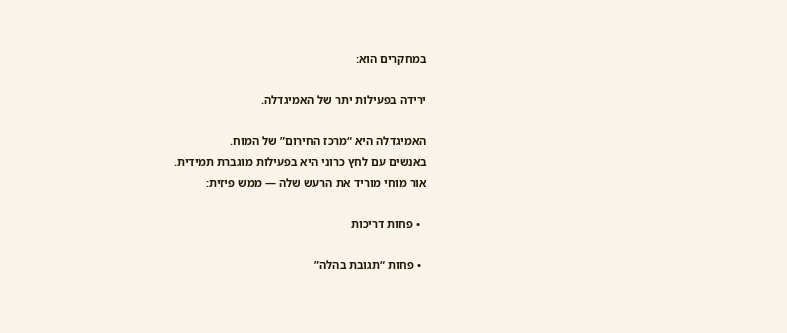במחקרים הוא:

ירידה בפעילות יתר של האמיגדלה.

האמיגדלה היא “מרכז החירום” של המוח.
באנשים עם לחץ כרוני היא בפעילות מוגברת תמידית.
אור מוחי מוריד את הרעש שלה — ממש פיזית:

  • פחות דריכות

  • פחות “תגובת בהלה”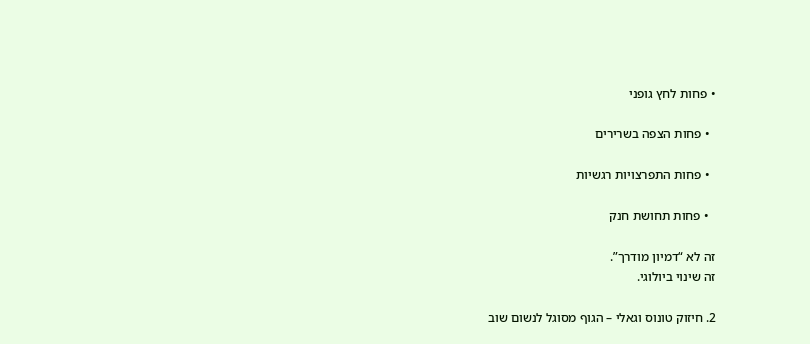• פחות לחץ גופני

  • פחות הצפה בשרירים

  • פחות התפרצויות רגשיות

  • פחות תחושת חנק

זה לא “דמיון מודרך”.
זה שינוי ביולוגי.

2. חיזוק טונוס וגאלי – הגוף מסוגל לנשום שוב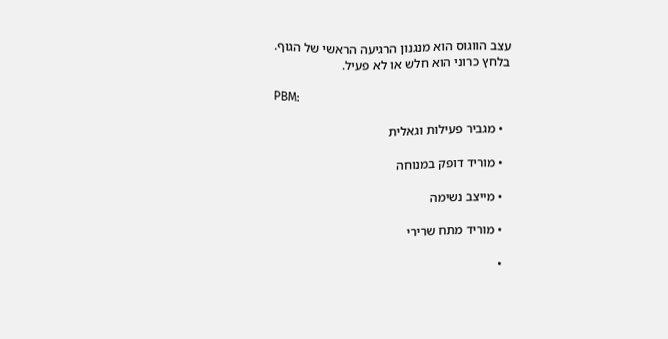עצב הווגוס הוא מנגנון הרגיעה הראשי של הגוף.
בלחץ כרוני הוא חלש או לא פעיל.

PBM:

  • מגביר פעילות וגאלית

  • מוריד דופק במנוחה

  • מייצב נשימה

  • מוריד מתח שרירי

  •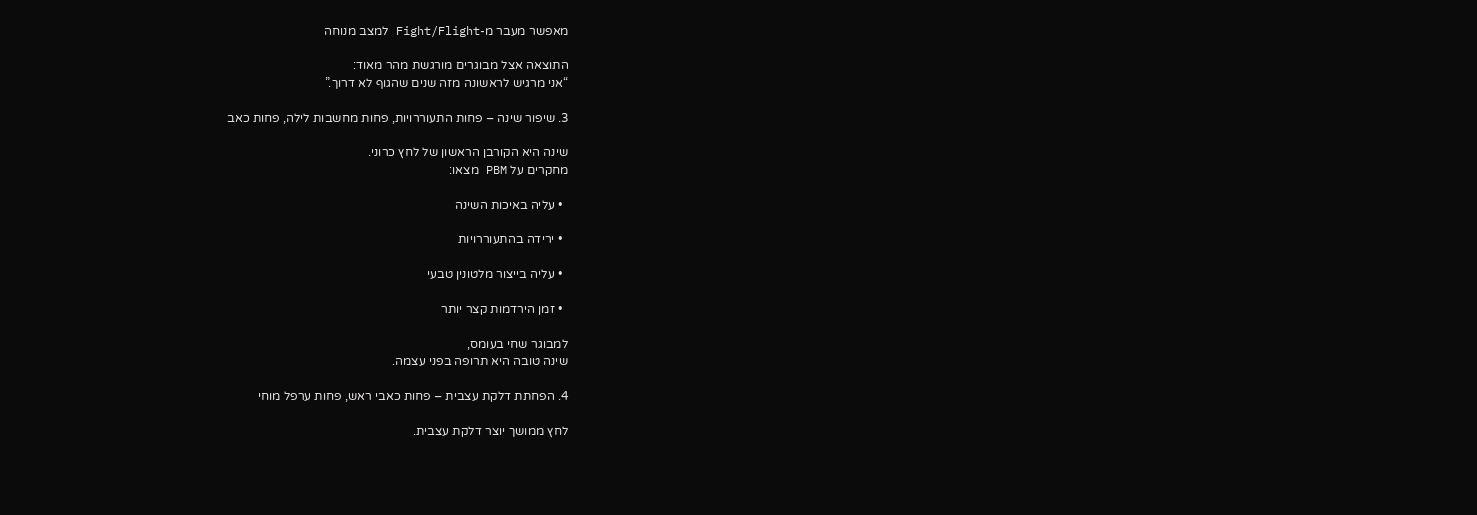מאפשר מעבר מ-Fight/Flight למצב מנוחה

התוצאה אצל מבוגרים מורגשת מהר מאוד:
“אני מרגיש לראשונה מזה שנים שהגוף לא דרוך.”

3. שיפור שינה – פחות התעוררויות, פחות מחשבות לילה, פחות כאב

שינה היא הקורבן הראשון של לחץ כרוני.
מחקרים על PBM מצאו:

  • עליה באיכות השינה

  • ירידה בהתעוררויות

  • עליה בייצור מלטונין טבעי

  • זמן הירדמות קצר יותר

למבוגר שחי בעומס,
שינה טובה היא תרופה בפני עצמה.

4. הפחתת דלקת עצבית – פחות כאבי ראש, פחות ערפל מוחי

לחץ ממושך יוצר דלקת עצבית.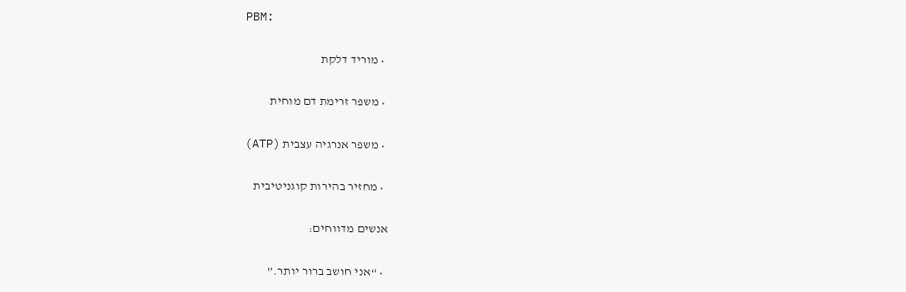PBM:

  • מוריד דלקת

  • משפר זרימת דם מוחית

  • משפר אנרגיה עצבית (ATP)

  • מחזיר בהירות קוגניטיבית

אנשים מדווחים:

  • “אני חושב ברור יותר.”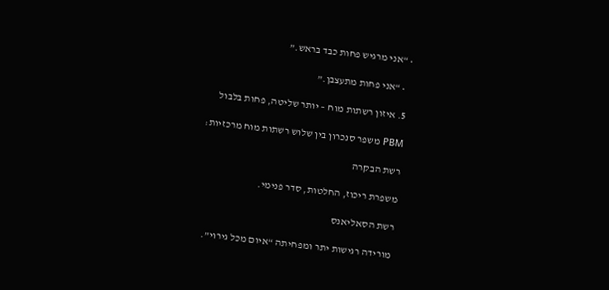• “אני מרגיש פחות כבד בראש.”

  • “אני פחות מתעצבן.”

5. איזון רשתות מוח – יותר שליטה, פחות בלבול

PBM משפר סנכרון בין שלוש רשתות מוח מרכזיות:

רשת הבקרה

משפרת ריכוז, החלטות, סדר פנימי.

רשת הסאליאנס

מורידה רגישות יתר ומפחיתה “איום מכל גירוי”.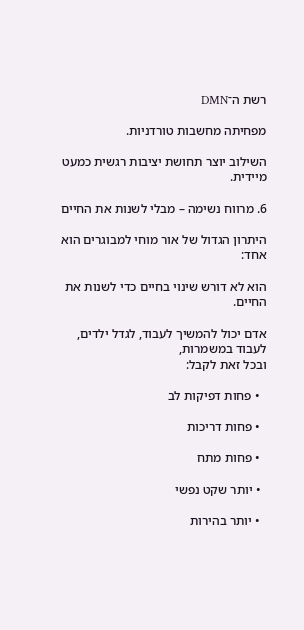רשת ה־DMN

מפחיתה מחשבות טורדניות.

השילוב יוצר תחושת יציבות רגשית כמעט מיידית.

6. מרווח נשימה – מבלי לשנות את החיים

היתרון הגדול של אור מוחי למבוגרים הוא אחד:

הוא לא דורש שינוי בחיים כדי לשנות את החיים.

אדם יכול להמשיך לעבוד, לגדל ילדים, לעבוד במשמרות,
ובכל זאת לקבל:

  • פחות דפיקות לב

  • פחות דריכות

  • פחות מתח

  • יותר שקט נפשי

  • יותר בהירות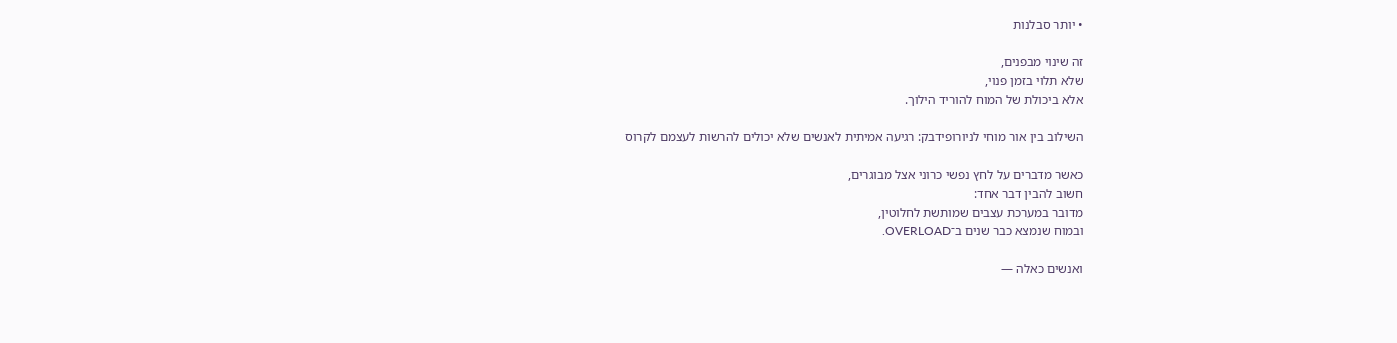• יותר סבלנות

זה שינוי מבפנים,
שלא תלוי בזמן פנוי,
אלא ביכולת של המוח להוריד הילוך.

השילוב בין אור מוחי לניורופידבק: רגיעה אמיתית לאנשים שלא יכולים להרשות לעצמם לקרוס

כאשר מדברים על לחץ נפשי כרוני אצל מבוגרים,
חשוב להבין דבר אחד:
מדובר במערכת עצבים שמותשת לחלוטין,
ובמוח שנמצא כבר שנים ב־OVERLOAD.

ואנשים כאלה —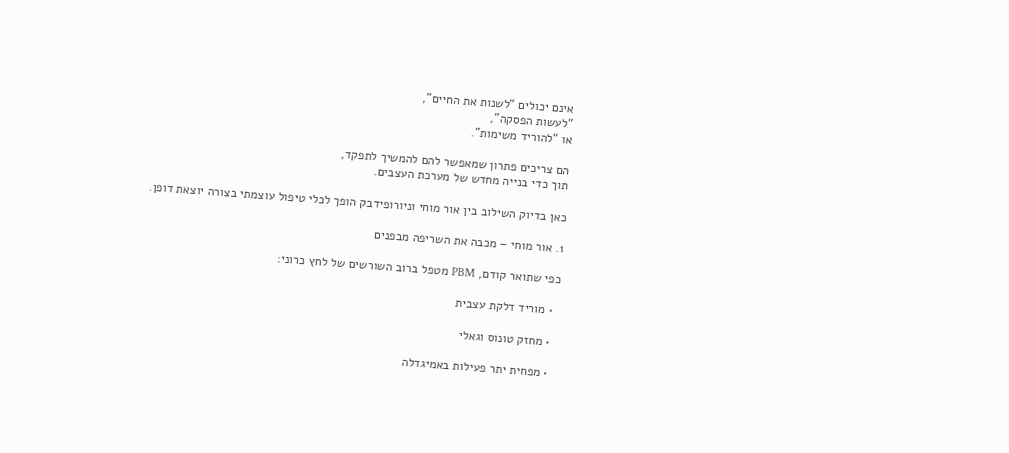אינם יכולים “לשנות את החיים”,
“לעשות הפסקה”,
או “להוריד משימות”.

הם צריכים פתרון שמאפשר להם להמשיך לתפקד,
תוך כדי בנייה מחדש של מערכת העצבים.

כאן בדיוק השילוב בין אור מוחי וניורופידבק הופך לכלי טיפול עוצמתי בצורה יוצאת דופן.

1. אור מוחי – מכבה את השריפה מבפנים

כפי שתואר קודם, PBM מטפל ברוב השורשים של לחץ כרוני:

  • מוריד דלקת עצבית

  • מחזק טונוס וגאלי

  • מפחית יתר פעילות באמיגדלה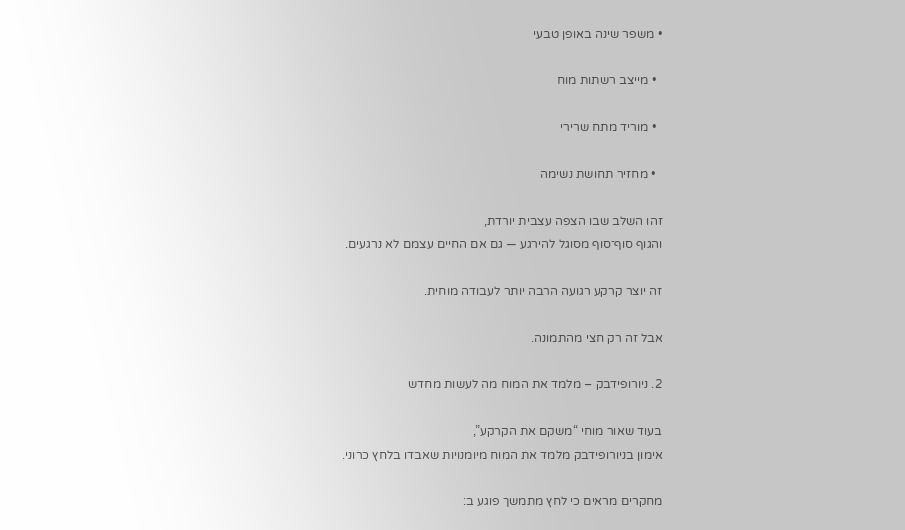• משפר שינה באופן טבעי

  • מייצב רשתות מוח

  • מוריד מתח שרירי

  • מחזיר תחושת נשימה

זהו השלב שבו הצפה עצבית יורדת,
והגוף סוף־סוף מסוגל להירגע — גם אם החיים עצמם לא נרגעים.

זה יוצר קרקע רגועה הרבה יותר לעבודה מוחית.

אבל זה רק חצי מהתמונה.

2. ניורופידבק – מלמד את המוח מה לעשות מחדש

בעוד שאור מוחי “משקם את הקרקע”,
אימון בניורופידבק מלמד את המוח מיומנויות שאבדו בלחץ כרוני.

מחקרים מראים כי לחץ מתמשך פוגע ב: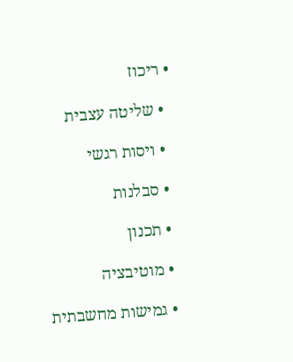• ריכוז

  • שליטה עצבית

  • ויסות רגשי

  • סבלנות

  • תכנון

  • מוטיבציה

  • גמישות מחשבתית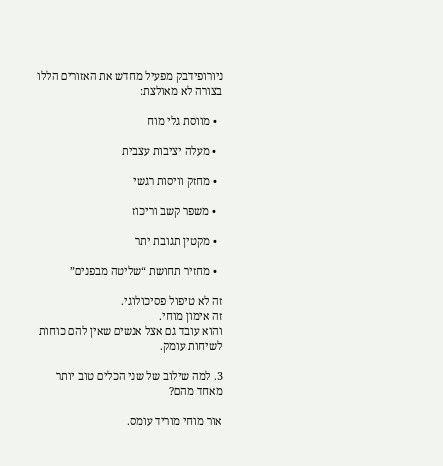ניורופידבק מפעיל מחדש את האזורים הללו בצורה לא מאולצת:

  • מווסת גלי מוח

  • מעלה יציבות עצבית

  • מחזק וויסות רגשי

  • משפר קשב וריכוז

  • מקטין תגובת יתר

  • מחזיר תחושת “שליטה מבפנים”

זה לא טיפול פסיכולוגי.
זה אימון מוחי.
והוא עובד גם אצל אנשים שאין להם כוחות לשיחות עומק.

3. למה שילוב של שני הכלים טוב יותר מאחד מהם?

אור מוחי מוריד עומס.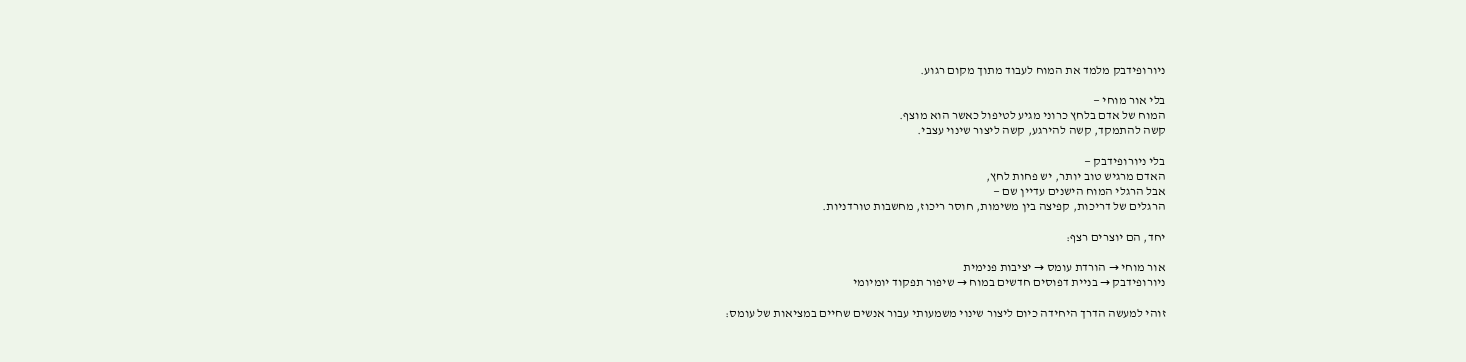ניורופידבק מלמד את המוח לעבוד מתוך מקום רגוע.

בלי אור מוחי —
המוח של אדם בלחץ כרוני מגיע לטיפול כאשר הוא מוצף.
קשה להתמקד, קשה להירגע, קשה ליצור שינוי עצבי.

בלי ניורופידבק —
האדם מרגיש טוב יותר, יש פחות לחץ,
אבל הרגלי המוח הישנים עדיין שם —
הרגלים של דריכות, קפיצה בין משימות, חוסר ריכוז, מחשבות טורדניות.

יחד, הם יוצרים רצף:

אור מוחי → הורדת עומס → יציבות פנימית
ניורופידבק → בניית דפוסים חדשים במוח → שיפור תפקוד יומיומי

זוהי למעשה הדרך היחידה כיום ליצור שינוי משמעותי עבור אנשים שחיים במציאות של עומס: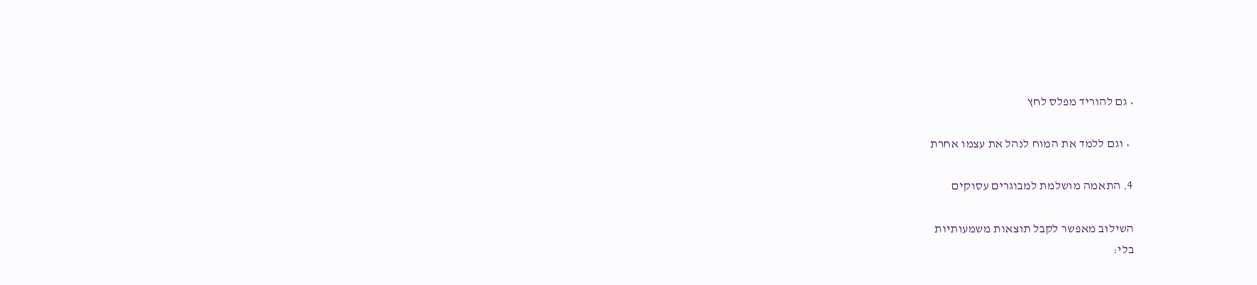• גם להוריד מפלס לחץ

  • וגם ללמד את המוח לנהל את עצמו אחרת

4. התאמה מושלמת למבוגרים עסוקים

השילוב מאפשר לקבל תוצאות משמעותיות
בלי: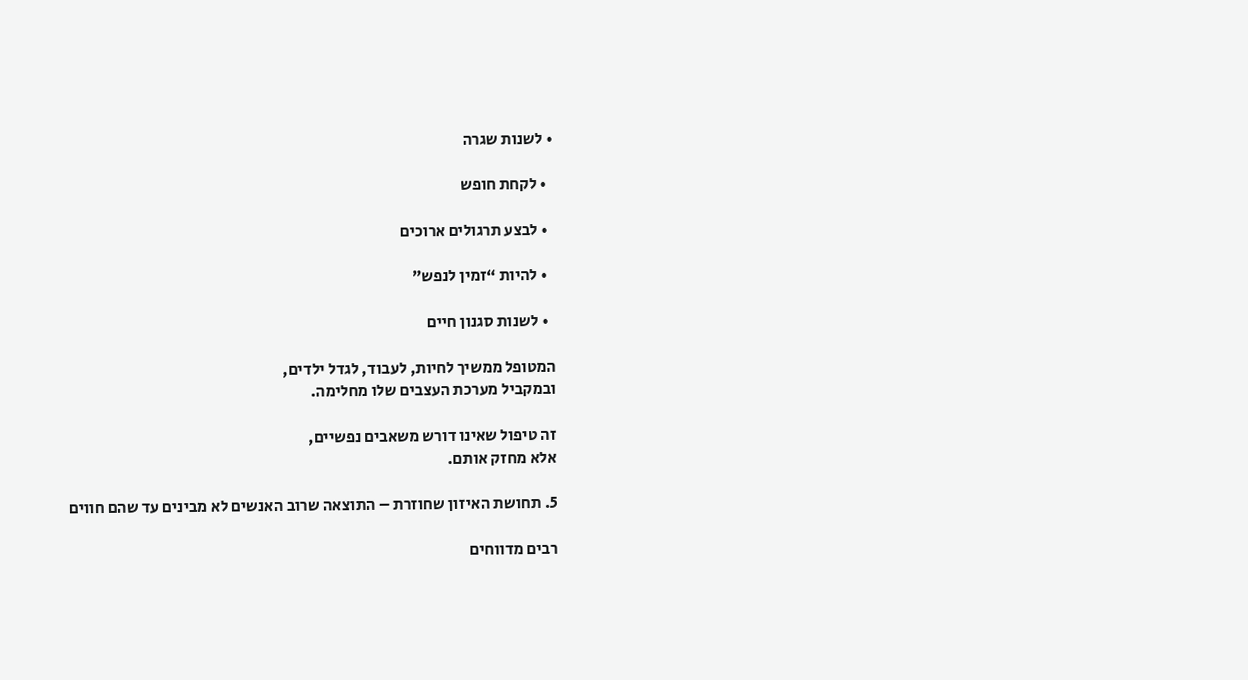• לשנות שגרה

  • לקחת חופש

  • לבצע תרגולים ארוכים

  • להיות “זמין לנפש”

  • לשנות סגנון חיים

המטופל ממשיך לחיות, לעבוד, לגדל ילדים,
ובמקביל מערכת העצבים שלו מחלימה.

זה טיפול שאינו דורש משאבים נפשיים,
אלא מחזק אותם.

5. תחושת האיזון שחוזרת – התוצאה שרוב האנשים לא מבינים עד שהם חווים

רבים מדווחים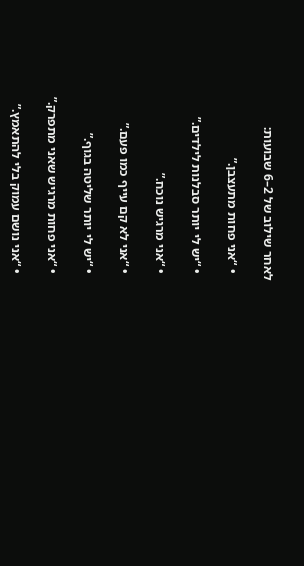לאחר שילוב של 2–6 שבועות:

  • “אני פחות מתעצבן.”

  • “יש לי יותר סבלנות לילדים.”

  • “אני מרגיש נוכח.”

  • “אני לא קם עייף כמו פעם.”

  • “יש לי יותר שליטה בגוף.”

  • “אני פחות מרגיש שאני מתפרק.”

  • “אני נושם עמוק בלי להתאמץ.”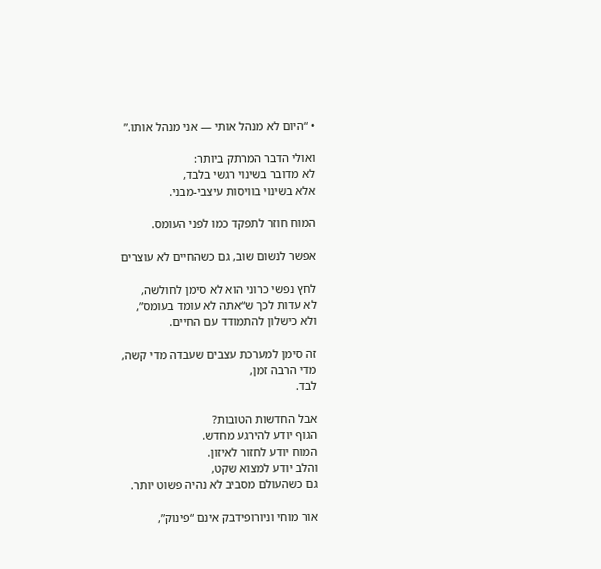• “היום לא מנהל אותי — אני מנהל אותו.”

ואולי הדבר המרתק ביותר:
לא מדובר בשינוי רגשי בלבד,
אלא בשינוי בוויסות עיצבי-מבני.

המוח חוזר לתפקד כמו לפני העומס.

אפשר לנשום שוב, גם כשהחיים לא עוצרים

לחץ נפשי כרוני הוא לא סימן לחולשה,
לא עדות לכך ש“אתה לא עומד בעומס”,
ולא כישלון להתמודד עם החיים.

זה סימן למערכת עצבים שעבדה מדי קשה,
מדי הרבה זמן,
לבד.

אבל החדשות הטובות?
הגוף יודע להירגע מחדש.
המוח יודע לחזור לאיזון.
והלב יודע למצוא שקט,
גם כשהעולם מסביב לא נהיה פשוט יותר.

אור מוחי וניורופידבק אינם “פינוק”,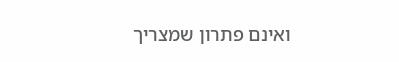ואינם פתרון שמצריך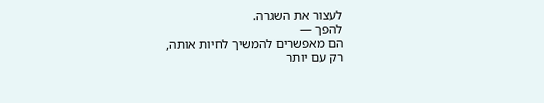לעצור את השגרה.
להפך —
הם מאפשרים להמשיך לחיות אותה,
רק עם יותר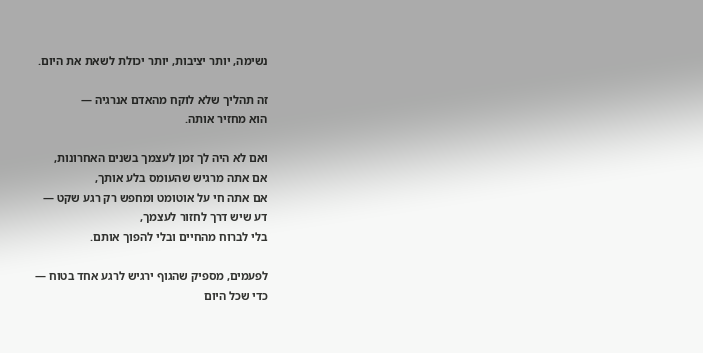נשימה, יותר יציבות, יותר יכולת לשאת את היום.

זה תהליך שלא לוקח מהאדם אנרגיה —
הוא מחזיר אותה.

ואם לא היה לך זמן לעצמך בשנים האחרונות,
אם אתה מרגיש שהעומס בלע אותך,
אם אתה חי על אוטומט ומחפש רק רגע שקט —
דע שיש דרך לחזור לעצמך,
בלי לברוח מהחיים ובלי להפוך אותם.

לפעמים, מספיק שהגוף ירגיש לרגע אחד בטוח —
כדי שכל היום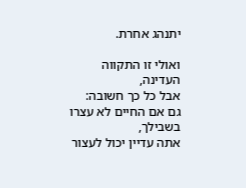יתנהג אחרת.

ואולי זו התקווה העדינה,
אבל כל כך חשובה:
גם אם החיים לא עצרו בשבילך,
אתה עדיין יכול לעצור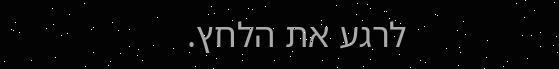לרגע את הלחץ.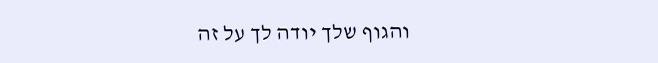והגוף שלך יודה לך על זה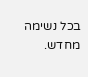בכל נשימה מחדש.